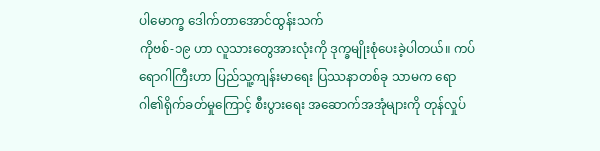ပါမောက္ခ ဒေါက်တာအောင်ထွန်းသက်
ကိုဗစ်-၁၉ ဟာ လူသားတွေအားလုံးကို ဒုက္ခမျိုးစုံပေးခဲ့ပါတယ်။ ကပ်ရောဂါကြီးဟာ ပြည်သူ့ကျန်းမာရေး ပြဿနာတစ်ခု သာမက ရောဂါ၏ရိုက်ခတ်မှုကြောင့် စီးပွားရေး အဆောက်အအုံများကို တုန်လှုပ်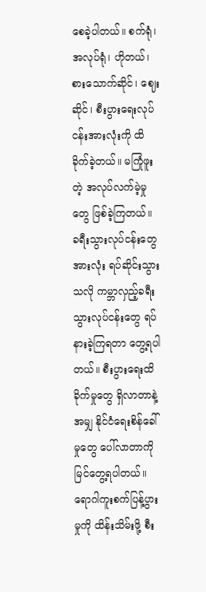စေခဲ့ပါတယ်။ စက်ရုံ၊ အလုပ်ရုံ၊ ဟိုတယ်၊ စားသောက်ဆိုင်၊ ဈေးဆိုင်၊ စီးပွားရေးလုပ်ငန်းအားလုံးကို ထိခိုက်ခဲ့တယ်။ မကြုံဖူးတဲ့ အလုပ်လက်မဲ့မှုတွေ ဖြစ်ခဲ့ကြတယ်။ ခရီးသွားလုပ်ငန်းတွေအားလုံး ရပ်ဆိုင်းသွားသလို ကမ္ဘာလှည့်ခရီးသွားလုပ်ငန်းတွေ ရပ်နားခဲ့ကြရတာ တွေ့ရပါတယ်။ စီးပွားရေးထိခိုက်မှုတွေ ရှိလာတာနဲ့အမျှ နိုင်ငံရေးစိန်ခေါ်မှုတွေ ပေါ်လာတာကို မြင်တွေ့ရပါတယ်။ ရောဂါကူးစက်ပြန့်ပွားမှုကို ထိန်းသိမ်းဖို့ စီး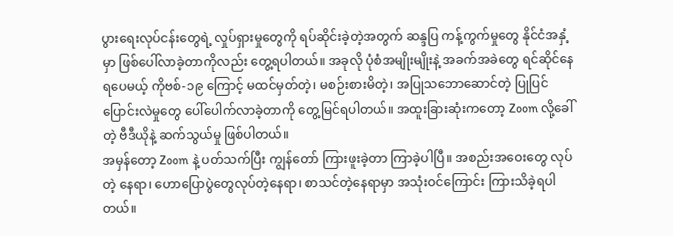ပွားရေးလုပ်ငန်းတွေရဲ့ လှုပ်ရှားမှုတွေကို ရပ်ဆိုင်းခဲ့တဲ့အတွက် ဆန္ဒပြ ကန့်ကွက်မှုတွေ နိုင်ငံအနှံ့မှာ ဖြစ်ပေါ်လာခဲ့တာကိုလည်း တွေ့ရပါတယ်။ အခုလို ပုံစံအမျိုးမျိုးနဲ့ အခက်အခဲတွေ ရင်ဆိုင်နေရပေမယ့် ကိုဗစ်-၁၉ ကြောင့် မထင်မှတ်တဲ့၊ မစဉ်းစားမိတဲ့၊ အပြုသဘောဆောင်တဲ့ ပြုပြင်ပြောင်းလဲမှုတွေ ပေါ်ပေါက်လာခဲ့တာကို တွေ့မြင်ရပါတယ်။ အထူးခြားဆုံးကတော့ Zoom လို့ခေါ်တဲ့ ဗီဒီယိုနဲ့ ဆက်သွယ်မှု ဖြစ်ပါတယ်။
အမှန်တော့ Zoom နဲ့ ပတ်သက်ပြီး ကျွန်တော် ကြားဖူးခဲ့တာ ကြာခဲ့ပါပြီ။ အစည်းအဝေးတွေ လုပ်တဲ့ နေရာ၊ ဟောပြောပွဲတွေလုပ်တဲ့နေရာ၊ စာသင်တဲ့နေရာမှာ အသုံးဝင်ကြောင်း ကြားသိခဲ့ရပါတယ်။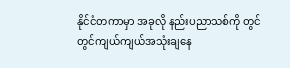နိုင်ငံတကာမှာ အခုလို နည်းပညာသစ်ကို တွင်တွင်ကျယ်ကျယ်အသုံးချနေ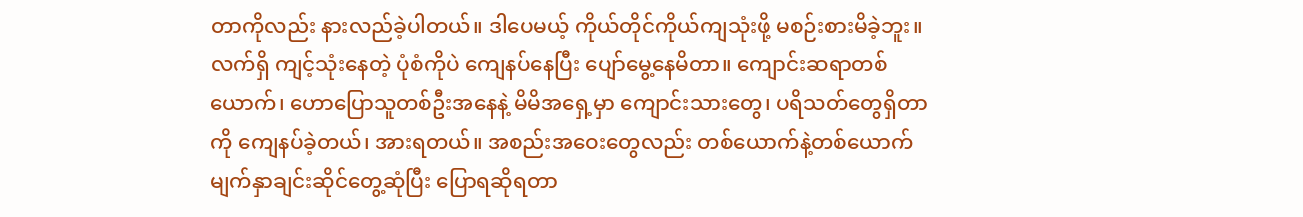တာကိုလည်း နားလည်ခဲ့ပါတယ်။ ဒါပေမယ့် ကိုယ်တိုင်ကိုယ်ကျသုံးဖို့ မစဉ်းစားမိခဲ့ဘူး။ လက်ရှိ ကျင့်သုံးနေတဲ့ ပုံစံကိုပဲ ကျေနပ်နေပြီး ပျော်မွေ့နေမိတာ။ ကျောင်းဆရာတစ်ယောက်၊ ဟောပြောသူတစ်ဦးအနေနဲ့ မိမိအရှေ့မှာ ကျောင်းသားတွေ၊ ပရိသတ်တွေရှိတာကို ကျေနပ်ခဲ့တယ်၊ အားရတယ်။ အစည်းအဝေးတွေလည်း တစ်ယောက်နဲ့တစ်ယောက် မျက်နှာချင်းဆိုင်တွေ့ဆုံပြီး ပြောရဆိုရတာ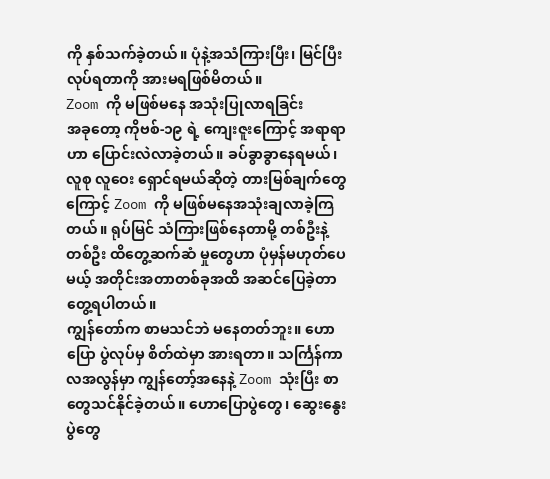ကို နှစ်သက်ခဲ့တယ်။ ပုံနဲ့အသံကြားပြီး၊ မြင်ပြီး လုပ်ရတာကို အားမရဖြစ်မိတယ်။
Zoom ကို မဖြစ်မနေ အသုံးပြုလာရခြင်း
အခုတော့ ကိုဗစ်-၁၉ ရဲ့ ကျေးဇူးကြောင့် အရာရာ ဟာ ပြောင်းလဲလာခဲ့တယ်။ ခပ်ခွာခွာနေရမယ်၊ လူစု လူဝေး ရှောင်ရမယ်ဆိုတဲ့ တားမြစ်ချက်တွေကြောင့် Zoom ကို မဖြစ်မနေအသုံးချလာခဲ့ကြတယ်။ ရုပ်မြင် သံကြားဖြစ်နေတာမို့ တစ်ဦးနဲ့တစ်ဦး ထိတွေ့ဆက်ဆံ မှုတွေဟာ ပုံမှန်မဟုတ်ပေမယ့် အတိုင်းအတာတစ်ခုအထိ အဆင်ပြေခဲ့တာ တွေ့ရပါတယ်။
ကျွန်တော်က စာမသင်ဘဲ မနေတတ်ဘူး။ ဟောပြော ပွဲလုပ်မှ စိတ်ထဲမှာ အားရတာ။ သင်္ကြန်ကာလအလွန်မှာ ကျွန်တော့်အနေနဲ့ Zoom သုံးပြီး စာတွေသင်နိုင်ခဲ့တယ်။ ဟောပြောပွဲတွေ၊ ဆွေးနွေးပွဲတွေ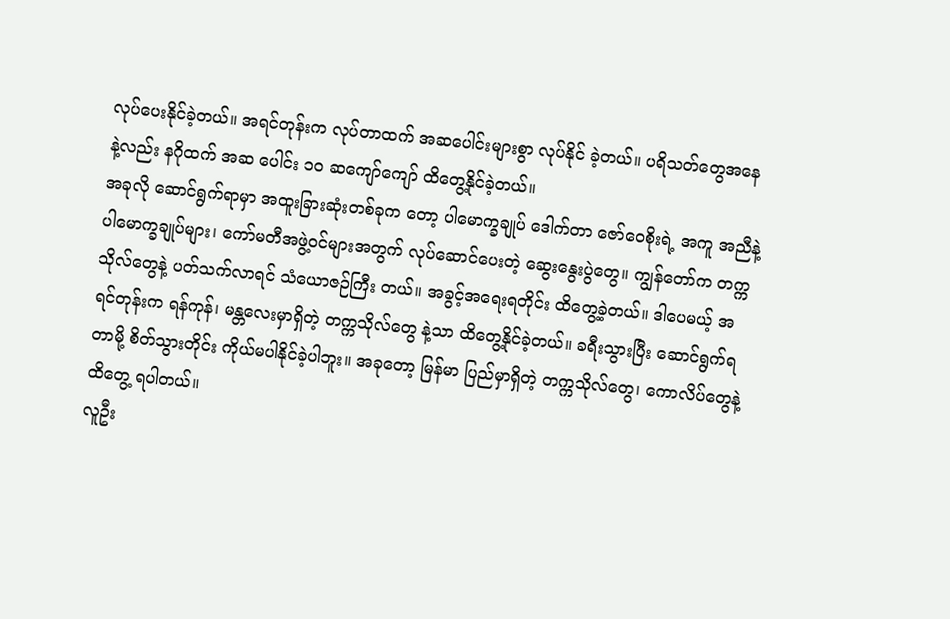လုပ်ပေးနိုင်ခဲ့တယ်။ အရင်တုန်းက လုပ်တာထက် အဆပေါင်းများစွာ လုပ်နိုင် ခဲ့တယ်။ ပရိသတ်တွေအနေနဲ့လည်း နဂိုထက် အဆ ပေါင်း ၁၀ ဆကျော်ကျော် ထိတွေ့နိုင်ခဲ့တယ်။
အခုလို ဆောင်ရွက်ရာမှာ အထူးခြားဆုံးတစ်ခုက တော့ ပါမောက္ခချုပ် ဒေါက်တာ ဇော်ဝေစိုးရဲ့ အကူ အညီနဲ့ ပါမောက္ခချုပ်များ၊ ကော်မတီအဖွဲ့ဝင်များအတွက် လုပ်ဆောင်ပေးတဲ့ ဆွေးနွေးပွဲတွေ။ ကျွန်တော်က တက္ကသိုလ်တွေနဲ့ ပတ်သက်လာရင် သံယောဇဉ်ကြီး တယ်။ အခွင့်အရေးရတိုင်း ထိတွေ့ခဲ့တယ်။ ဒါပေမယ့် အရင်တုန်းက ရန်ကုန်၊ မန္တလေးမှာရှိတဲ့ တက္ကသိုလ်တွေ နဲ့သာ ထိတွေ့နိုင်ခဲ့တယ်။ ခရီးသွားပြီး ဆောင်ရွက်ရတာမို့ စိတ်သွားတိုင်း ကိုယ်မပါနိုင်ခဲ့ပါဘူး။ အခုတော့ မြန်မာ ပြည်မှာရှိတဲ့ တက္ကသိုလ်တွေ၊ ကောလိပ်တွေနဲ့ ထိတွေ့ ရပါတယ်။
လူဦး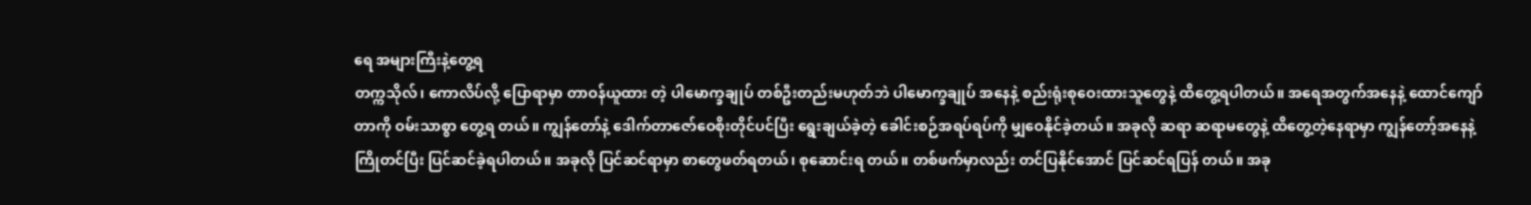ရေ အများကြီးနဲ့တွေ့ရ
တက္ကသိုလ်၊ ကောလိပ်လို့ ပြောရာမှာ တာဝန်ယူထား တဲ့ ပါမောက္ခချုပ် တစ်ဦးတည်းမဟုတ်ဘဲ ပါမောက္ခချုပ် အနေနဲ့ စည်းရုံးစုဝေးထားသူတွေနဲ့ ထိတွေ့ရပါတယ်။ အရေအတွက်အနေနဲ့ ထောင်ကျော်တာကို ဝမ်းသာစွာ တွေ့ရ တယ်။ ကျွန်တော်နဲ့ ဒေါက်တာဇော်ဝေစိုးတိုင်ပင်ပြီး ရွေးချယ်ခဲ့တဲ့ ခေါင်းစဉ်အရပ်ရပ်ကို မျှဝေနိုင်ခဲ့တယ်။ အခုလို ဆရာ ဆရာမတွေနဲ့ ထိတွေ့တဲ့နေရာမှာ ကျွန်တော့်အနေနဲ့ ကြိုတင်ပြီး ပြင်ဆင်ခဲ့ရပါတယ်။ အခုလို ပြင်ဆင်ရာမှာ စာတွေဖတ်ရတယ်၊ စုဆောင်းရ တယ်။ တစ်ဖက်မှာလည်း တင်ပြနိုင်အောင် ပြင်ဆင်ရပြန် တယ်။ အခု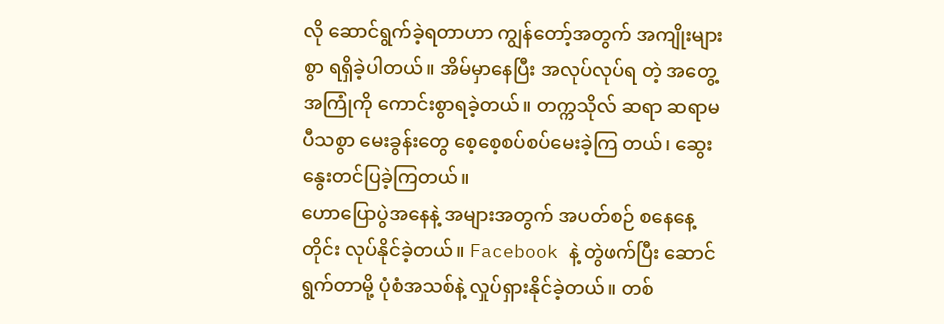လို ဆောင်ရွက်ခဲ့ရတာဟာ ကျွန်တော့်အတွက် အကျိုးများစွာ ရရှိခဲ့ပါတယ်။ အိမ်မှာနေပြီး အလုပ်လုပ်ရ တဲ့ အတွေ့အကြုံကို ကောင်းစွာရခဲ့တယ်။ တက္ကသိုလ် ဆရာ ဆရာမပီသစွာ မေးခွန်းတွေ စေ့စေ့စပ်စပ်မေးခဲ့ကြ တယ်၊ ဆွေးနွေးတင်ပြခဲ့ကြတယ်။
ဟောပြောပွဲအနေနဲ့ အများအတွက် အပတ်စဉ် စနေနေ့တိုင်း လုပ်နိုင်ခဲ့တယ်။ Facebook နဲ့ တွဲဖက်ပြီး ဆောင်ရွက်တာမို့ ပုံစံအသစ်နဲ့ လှုပ်ရှားနိုင်ခဲ့တယ်။ တစ်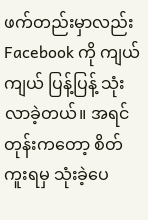ဖက်တည်းမှာလည်း Facebook ကို ကျယ်ကျယ် ပြန့်ပြန့် သုံးလာခဲ့တယ်။ အရင်တုန်းကတော့ စိတ်ကူးရမှ သုံးခဲ့ပေ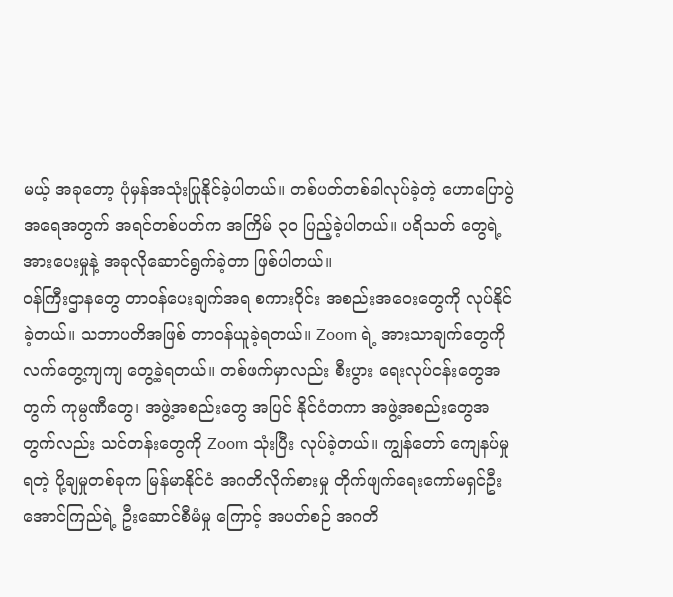မယ့် အခုတော့ ပုံမှန်အသုံးပြုနိုင်ခဲ့ပါတယ်။ တစ်ပတ်တစ်ခါလုပ်ခဲ့တဲ့ ဟောပြောပွဲအရေအတွက် အရင်တစ်ပတ်က အကြိမ် ၃၀ ပြည့်ခဲ့ပါတယ်။ ပရိသတ် တွေရဲ့အားပေးမှုနဲ့ အခုလိုဆောင်ရွက်ခဲ့တာ ဖြစ်ပါတယ်။
ဝန်ကြီးဌာနတွေ တာဝန်ပေးချက်အရ စကားဝိုင်း အစည်းအဝေးတွေကို လုပ်နိုင်ခဲ့တယ်။ သဘာပတိအဖြစ် တာဝန်ယူခဲ့ရတယ်။ Zoom ရဲ့ အားသာချက်တွေကို လက်တွေ့ကျကျ တွေ့ခဲ့ရတယ်။ တစ်ဖက်မှာလည်း စီးပွား ရေးလုပ်ငန်းတွေအတွက် ကုမ္ပဏီတွေ၊ အဖွဲ့အစည်းတွေ အပြင် နိုင်ငံတကာ အဖွဲ့အစည်းတွေအတွက်လည်း သင်တန်းတွေကို Zoom သုံးပြီး လုပ်ခဲ့တယ်။ ကျွန်တော် ကျေနပ်မှုရတဲ့ ပို့ချမှုတစ်ခုက မြန်မာနိုင်ငံ အဂတိလိုက်စားမှု တိုက်ဖျက်ရေးကော်မရှင်ဦးအောင်ကြည်ရဲ့ ဦးဆောင်စီမံမှု ကြောင့် အပတ်စဉ် အဂတိ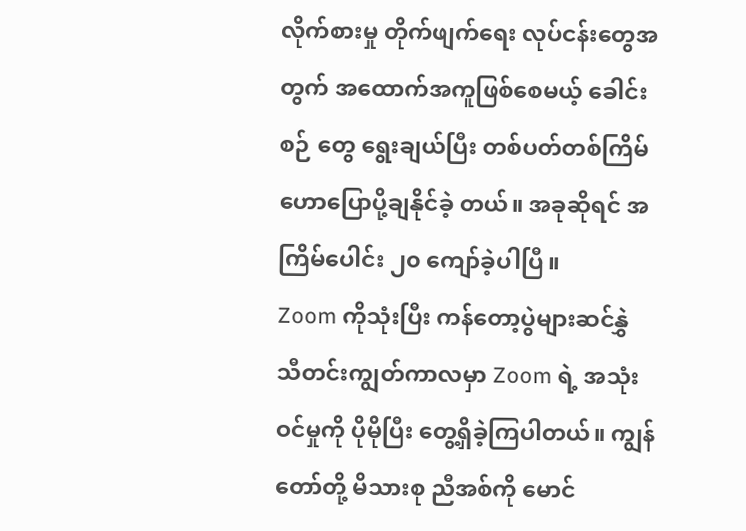လိုက်စားမှု တိုက်ဖျက်ရေး လုပ်ငန်းတွေအတွက် အထောက်အကူဖြစ်စေမယ့် ခေါင်းစဉ် တွေ ရွေးချယ်ပြီး တစ်ပတ်တစ်ကြိမ် ဟောပြောပို့ချနိုင်ခဲ့ တယ်။ အခုဆိုရင် အကြိမ်ပေါင်း ၂၀ ကျော်ခဲ့ပါပြီ။
Zoom ကိုသုံးပြီး ကန်တော့ပွဲများဆင်နွှဲ
သီတင်းကျွတ်ကာလမှာ Zoom ရဲ့ အသုံးဝင်မှုကို ပိုမိုပြီး တွေ့ရှိခဲ့ကြပါတယ်။ ကျွန်တော်တို့ မိသားစု ညီအစ်ကို မောင်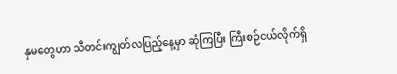နှမတွေဟာ သီတင်းကျွတ်လပြည့်နေ့မှာ ဆုံကြပြီး ကြီးစဉ်ငယ်လိုက်ရှိ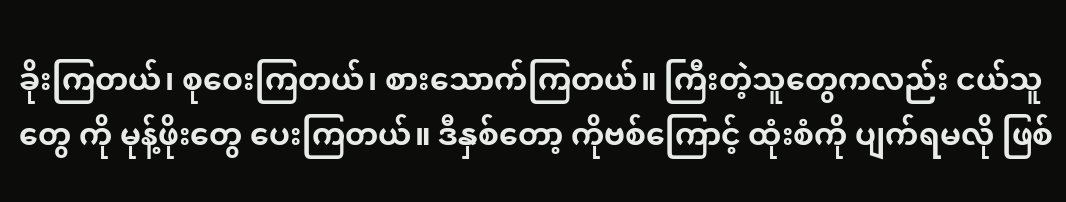ခိုးကြတယ်၊ စုဝေးကြတယ်၊ စားသောက်ကြတယ်။ ကြီးတဲ့သူတွေကလည်း ငယ်သူတွေ ကို မုန့်ဖိုးတွေ ပေးကြတယ်။ ဒီနှစ်တော့ ကိုဗစ်ကြောင့် ထုံးစံကို ပျက်ရမလို ဖြစ်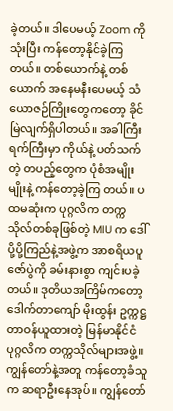ခဲ့တယ်။ ဒါပေမယ့် Zoom ကို သုံးပြီး ကန်တော့နိုင်ခဲ့ကြတယ်။ တစ်ယောက်နဲ့ တစ်ယောက် အနေမနီးပေမယ့် သံယောဇဉ်ကြိုးတွေကတော့ ခိုင်မြဲလျက်ရှိပါတယ်။ အခါကြီးရက်ကြီးမှာ ကိုယ်နဲ့ ပတ်သက်တဲ့ တပည့်တွေက ပုံစံအမျိုးမျိုးနဲ့ ကန်တော့ခဲ့ကြ တယ်။ ပထမဆုံးက ပုဂ္ဂလိက တက္ကသိုလ်တစ်ခုဖြစ်တဲ့ MIU က ဒေါ်ပို့ပို့ကြည်နဲ့အဖွဲ့က အာစရိယပူဇော်ပွဲကို ခမ်းနားစွာ ကျင်းပခဲ့တယ်။ ဒုတိယအကြိမ်ကတော့ ဒေါက်တာကျော် မိုးထွန်း ဥက္ကဋ္ဌတာဝန်ယူထားတဲ့ မြန်မာနိုင်ငံ ပုဂ္ဂလိက တက္ကသိုလ်များအဖွဲ့။ ကျွန်တော်နဲ့အတူ ကန်တော့ခံသူက ဆရာဦးနေအုပ်။ ကျွန်တော်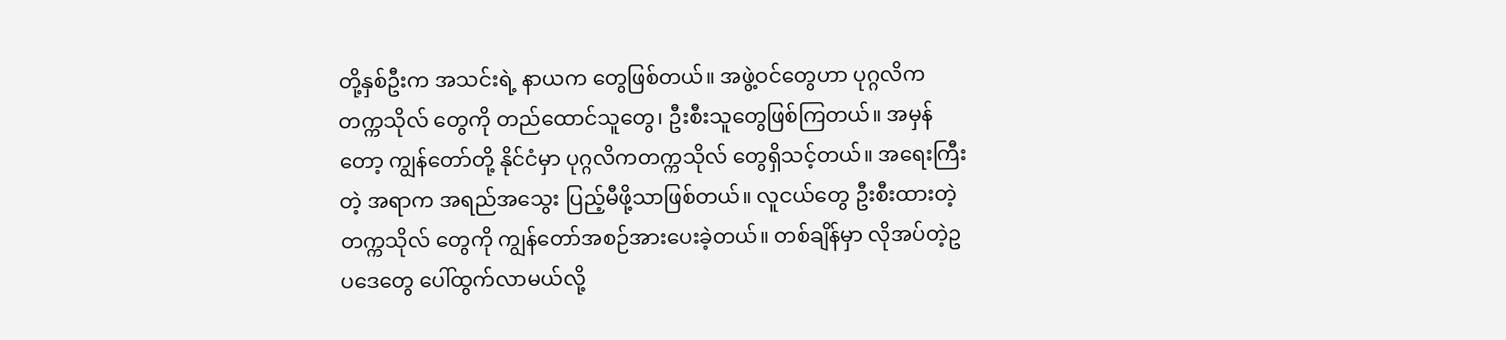တို့နှစ်ဦးက အသင်းရဲ့ နာယက တွေဖြစ်တယ်။ အဖွဲ့ဝင်တွေဟာ ပုဂ္ဂလိကတက္ကသိုလ် တွေကို တည်ထောင်သူတွေ၊ ဦးစီးသူတွေဖြစ်ကြတယ်။ အမှန်တော့ ကျွန်တော်တို့ နိုင်ငံမှာ ပုဂ္ဂလိကတက္ကသိုလ် တွေရှိသင့်တယ်။ အရေးကြီးတဲ့ အရာက အရည်အသွေး ပြည့်မီဖို့သာဖြစ်တယ်။ လူငယ်တွေ ဦးစီးထားတဲ့ တက္ကသိုလ် တွေကို ကျွန်တော်အစဉ်အားပေးခဲ့တယ်။ တစ်ချိန်မှာ လိုအပ်တဲ့ဥပဒေတွေ ပေါ်ထွက်လာမယ်လို့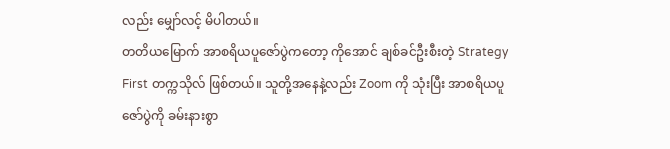လည်း မျှော်လင့် မိပါတယ်။
တတိယမြောက် အာစရိယပူဇော်ပွဲကတော့ ကိုအောင် ချစ်ခင်ဦးစီးတဲ့ Strategy First တက္ကသိုလ် ဖြစ်တယ်။ သူတို့အနေနဲ့လည်း Zoom ကို သုံးပြီး အာစရိယပူဇော်ပွဲကို ခမ်းနားစွာ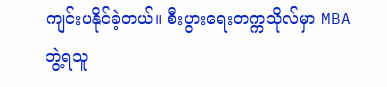ကျင်းပနိုင်ခဲ့တယ်။ စီးပွားရေးတက္ကသိုလ်မှာ MBA ဘွဲ့ရသူ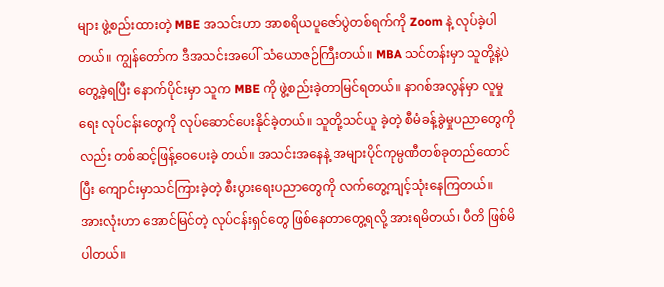များ ဖွဲ့စည်းထားတဲ့ MBE အသင်းဟာ အာစရိယပူဇော်ပွဲတစ်ရက်ကို Zoom နဲ့ လုပ်ခဲ့ပါတယ်။ ကျွန်တော်က ဒီအသင်းအပေါ် သံယောဇဉ်ကြီးတယ်။ MBA သင်တန်းမှာ သူတို့နဲ့ပဲ တွေ့ခဲ့ရပြီး နောက်ပိုင်းမှာ သူက MBE ကို ဖွဲ့စည်းခဲ့တာမြင်ရတယ်။ နာဂစ်အလွန်မှာ လူမှုရေး လုပ်ငန်းတွေကို လုပ်ဆောင်ပေးနိုင်ခဲ့တယ်။ သူတို့သင်ယူ ခဲ့တဲ့ စီမံခန့်ခွဲမှုပညာတွေကိုလည်း တစ်ဆင့်ဖြန့်ဝေပေးခဲ့ တယ်။ အသင်းအနေနဲ့ အများပိုင်ကုမ္ပဏီတစ်ခုတည်ထောင် ပြီး ကျောင်းမှာသင်ကြားခဲ့တဲ့ စီးပွားရေးပညာတွေကို လက်တွေ့ကျင့်သုံးနေကြတယ်။ အားလုံးဟာ အောင်မြင်တဲ့ လုပ်ငန်းရှင်တွေ ဖြစ်နေတာတွေ့ရလို့ အားရမိတယ်၊ ပီတိ ဖြစ်မိပါတယ်။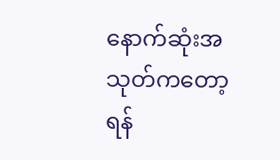နောက်ဆုံးအသုတ်ကတော့ ရန်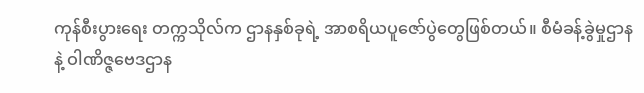ကုန်စီးပွားရေး တက္ကသိုလ်က ဌာနနှစ်ခုရဲ့ အာစရိယပူဇော်ပွဲတွေဖြစ်တယ်။ စီမံခန့်ခွဲမှုဌာနနဲ့ ဝါဏိဇ္ဇဗေဒဌာန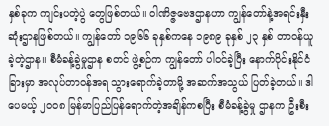နှစ်ခုက ကျင်းပတဲ့ပွဲ တွေဖြစ်တယ်။ ဝါဏိဇ္ဇဗေဒဌာနဟာ ကျွန်တော်နဲ့အရင်းနှီး ဆုံးဌာနဖြစ်တယ်။ ကျွန်တော် ၁၉၆၆ ခုနှစ်ကနေ ၁၉၈၉ ခုနှစ် ၂၃ နှစ် တာဝန်ယူခဲ့တဲ့ဌာန။ စီမံခန့်ခွဲမှုဌာန စတင် ဖွဲ့စဉ်က ကျွန်တော် ပါဝင်ခဲ့ပြီး နောက်ပိုင်းနိုင်ငံခြားမှာ အလုပ်တာဝန်အရ သွားရောက်ခဲ့တာမို့ အဆက်အသွယ် ပြတ်ခဲ့တယ်။ ဒါပေမယ့် ၂၀၀၈ မြန်မာပြည်ပြန်ရောက်တဲ့အချိန်ကစပြီး စီမံခန့်ခွဲမှု ဌာနက ဦးစီး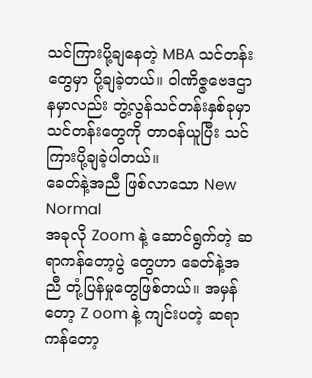သင်ကြားပို့ချနေတဲ့ MBA သင်တန်းတွေမှာ ပို့ချခဲ့တယ်။ ဝါဏိဇ္ဇဗေဒဌာနမှာလည်း ဘွဲ့လွန်သင်တန်းနှစ်ခုမှာ သင်တန်းတွေကို တာဝန်ယူပြီး သင်ကြားပို့ချခဲ့ပါတယ်။
ခေတ်နဲ့အညီ ဖြစ်လာသော New Normal
အခုလို Zoom နဲ့ ဆောင်ရွက်တဲ့ ဆရာကန်တော့ပွဲ တွေဟာ ခေတ်နဲ့အညီ တုံ့ပြန်မှုတွေဖြစ်တယ်။ အမှန်တော့ Z oom နဲ့ ကျင်းပတဲ့ ဆရာကန်တော့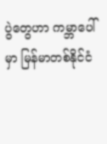ပွဲတွေဟာ ကမ္ဘာပေါ်မှာ မြန်မာတစ်နိုင်ငံ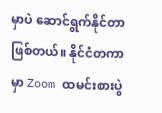မှာပဲ ဆောင်ရွက်နိုင်တာ ဖြစ်တယ်။ နိုင်ငံတကာမှာ Zoom ထမင်းစားပွဲ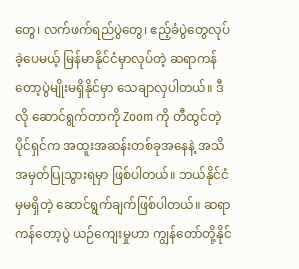တွေ၊ လက်ဖက်ရည်ပွဲတွေ၊ ဧည့်ခံပွဲတွေလုပ်ခဲ့ပေမယ့် မြန်မာနိုင်ငံမှာလုပ်တဲ့ ဆရာကန်တော့ပွဲမျိုးမရှိနိုင်မှာ သေချာလှပါတယ်။ ဒီလို ဆောင်ရွက်တာကို Zoom ကို တီထွင်တဲ့ပိုင်ရှင်က အထူးအဆန်းတစ်ခုအနေနဲ့ အသိအမှတ်ပြုသွားရမှာ ဖြစ်ပါတယ်။ ဘယ်နိုင်ငံမှမရှိတဲ့ ဆောင်ရွက်ချက်ဖြစ်ပါတယ်။ ဆရာကန်တော့ပွဲ ယဉ်ကျေးမှုဟာ ကျွန်တော်တို့နိုင်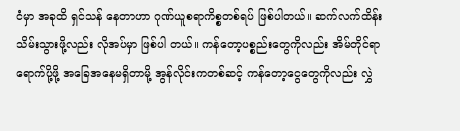ငံမှာ အခုထိ ရှင်သန် နေတာဟာ ဂုဏ်ယူစရာကိစ္စတစ်ရပ် ဖြစ်ပါတယ်။ ဆက်လက်ထိန်းသိမ်းသွားဖို့လည်း လိုအပ်မှာ ဖြစ်ပါ တယ်။ ကန်တော့ပစ္စည်းတွေကိုလည်း အိမ်တိုင်ရာ ရောက်ပို့ဖို့ အခြေအနေမရှိတာမို့ အွန်လိုင်းကတစ်ဆင့် ကန်တော့ငွေတွေကိုလည်း လွှဲ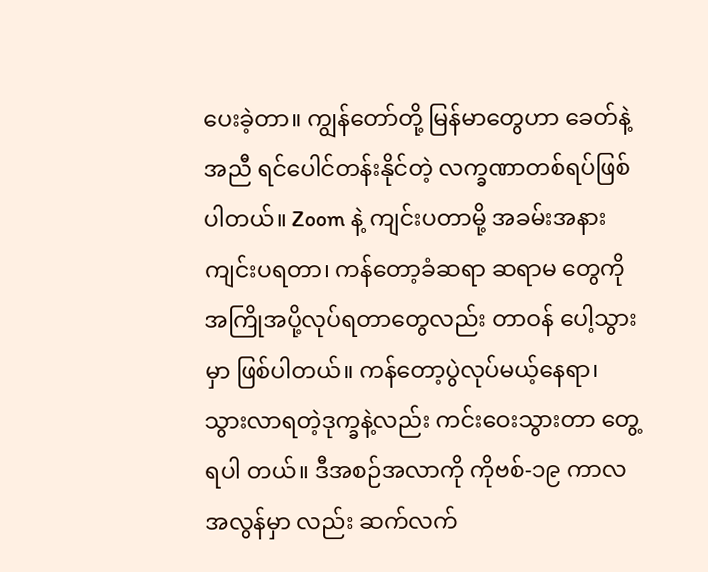ပေးခဲ့တာ။ ကျွန်တော်တို့ မြန်မာတွေဟာ ခေတ်နဲ့အညီ ရင်ပေါင်တန်းနိုင်တဲ့ လက္ခဏာတစ်ရပ်ဖြစ်ပါတယ်။ Zoom နဲ့ ကျင်းပတာမို့ အခမ်းအနားကျင်းပရတာ၊ ကန်တော့ခံဆရာ ဆရာမ တွေကို အကြိုအပို့လုပ်ရတာတွေလည်း တာဝန် ပေါ့သွားမှာ ဖြစ်ပါတယ်။ ကန်တော့ပွဲလုပ်မယ့်နေရာ၊ သွားလာရတဲ့ဒုက္ခနဲ့လည်း ကင်းဝေးသွားတာ တွေ့ရပါ တယ်။ ဒီအစဉ်အလာကို ကိုဗစ်-၁၉ ကာလအလွန်မှာ လည်း ဆက်လက်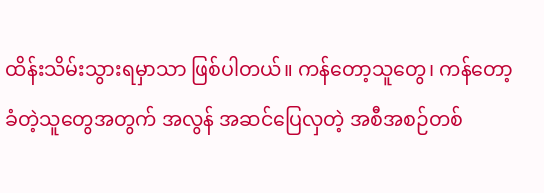ထိန်းသိမ်းသွားရမှာသာ ဖြစ်ပါတယ်။ ကန်တော့သူတွေ၊ ကန်တော့ခံတဲ့သူတွေအတွက် အလွန် အဆင်ပြေလှတဲ့ အစီအစဉ်တစ်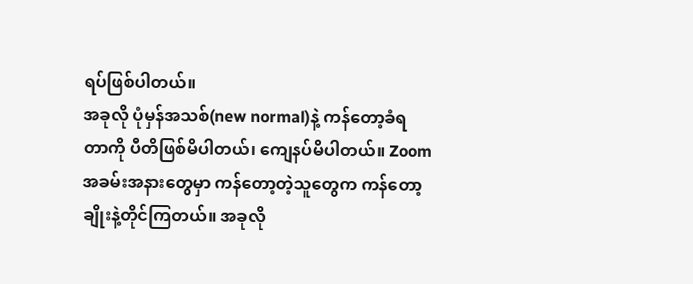ရပ်ဖြစ်ပါတယ်။
အခုလို ပုံမှန်အသစ်(new normal)နဲ့ ကန်တော့ခံရ တာကို ပီတိဖြစ်မိပါတယ်၊ ကျေနပ်မိပါတယ်။ Zoom အခမ်းအနားတွေမှာ ကန်တော့တဲ့သူတွေက ကန်တော့ ချိုးနဲ့တိုင်ကြတယ်။ အခုလို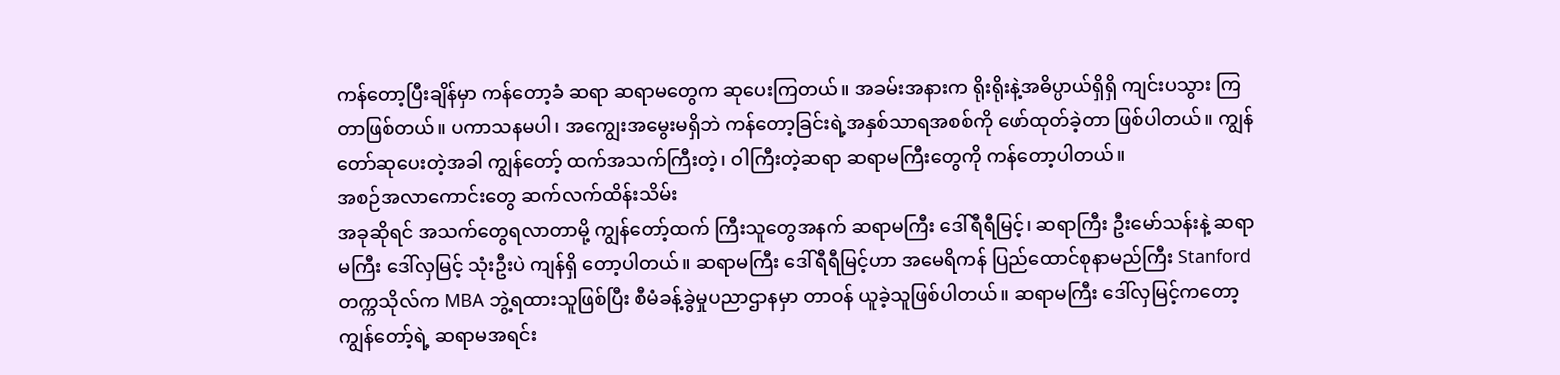ကန်တော့ပြီးချိန်မှာ ကန်တော့ခံ ဆရာ ဆရာမတွေက ဆုပေးကြတယ်။ အခမ်းအနားက ရိုးရိုးနဲ့အဓိပ္ပာယ်ရှိရှိ ကျင်းပသွား ကြတာဖြစ်တယ်။ ပကာသနမပါ၊ အကျွေးအမွေးမရှိဘဲ ကန်တော့ခြင်းရဲ့အနှစ်သာရအစစ်ကို ဖော်ထုတ်ခဲ့တာ ဖြစ်ပါတယ်။ ကျွန်တော်ဆုပေးတဲ့အခါ ကျွန်တော့် ထက်အသက်ကြီးတဲ့၊ ဝါကြီးတဲ့ဆရာ ဆရာမကြီးတွေကို ကန်တော့ပါတယ်။
အစဉ်အလာကောင်းတွေ ဆက်လက်ထိန်းသိမ်း
အခုဆိုရင် အသက်တွေရလာတာမို့ ကျွန်တော့်ထက် ကြီးသူတွေအနက် ဆရာမကြီး ဒေါ်ရီရီမြင့်၊ ဆရာကြီး ဦးမော်သန်းနဲ့ ဆရာမကြီး ဒေါ်လှမြင့် သုံးဦးပဲ ကျန်ရှိ တော့ပါတယ်။ ဆရာမကြီး ဒေါ်ရီရီမြင့်ဟာ အမေရိကန် ပြည်ထောင်စုနာမည်ကြီး Stanford တက္ကသိုလ်က MBA ဘွဲ့ရထားသူဖြစ်ပြီး စီမံခန့်ခွဲမှုပညာဌာနမှာ တာဝန် ယူခဲ့သူဖြစ်ပါတယ်။ ဆရာမကြီး ဒေါ်လှမြင့်ကတော့ ကျွန်တော့်ရဲ့ ဆရာမအရင်း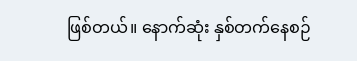ဖြစ်တယ်။ နောက်ဆုံး နှစ်တက်နေစဉ်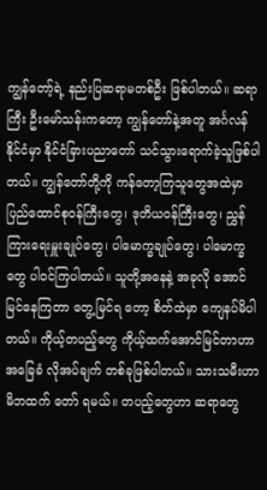ကျွန်တော့်ရဲ့ နည်းပြဆရာမတစ်ဦး ဖြစ်ပါတယ်။ ဆရာကြီး ဦးမော်သန်းကတော့ ကျွန်တော်နဲ့အတူ အင်္ဂလန်နိုင်ငံမှာ နိုင်ငံခြားပညာတော် သင်သွားရောက်ခဲ့သူဖြစ်ပါတယ်။ ကျွန်တော်တို့ကို ကန်တော့ကြသူတွေအထဲမှာ ပြည်ထောင်စုဝန်ကြီးတွေ၊ ဒုတိယဝန်ကြီးတွေ၊ ညွှန်ကြားရေးမှူးချုပ်တွေ၊ ပါမောက္ခချုပ်တွေ၊ ပါမောက္ခတွေ ပါဝင်ကြပါတယ်။ သူတို့အနေနဲ့ အခုလို အောင်မြင်နေကြတာ တွေ့မြင်ရ တော့ စိတ်ထဲမှာ ကျေနပ်မိပါတယ်။ ကိုယ့်တပည့်တွေ ကိုယ့်ထက်အောင်မြင်တာဟာ အခြေခံ လိုအပ်ချက် တစ်ခုဖြစ်ပါတယ်။ သားသမီးဟာ မိဘထက် တော် ရမယ်။ တပည့်တွေဟာ ဆရာတွေ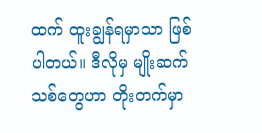ထက် ထူးချွန်ရမှာသာ ဖြစ်ပါတယ်။ ဒီလိုမှ မျိုးဆက်သစ်တွေဟာ တိုးတက်မှာ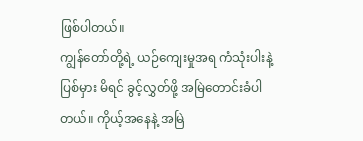ဖြစ်ပါတယ်။
ကျွန်တော်တို့ရဲ့ ယဉ်ကျေးမှုအရ ကံသုံးပါးနဲ့ ပြစ်မှား မိရင် ခွင့်လွှတ်ဖို့ အမြဲတောင်းခံပါတယ်။ ကိုယ့်အနေနဲ့ အမြဲ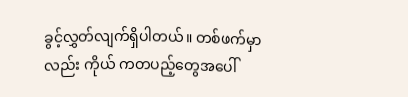ခွင့်လွှတ်လျက်ရှိပါတယ်။ တစ်ဖက်မှာလည်း ကိုယ် ကတပည့်တွေအပေါ်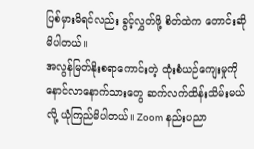ပြစ်မှားမိရင်လည်း ခွင့်လွှတ်ဖို့ စိတ်ထဲက တောင်းဆိုမိပါတယ်။
အလွန်မြတ်နိုးစရာကောင်းတဲ့ ထုံးစံယဉ်ကျေးမှုကို နောင်လာနောက်သားတွေ ဆက်လက်ထိန်းသိမ်းမယ်လို့ ယုံကြည်မိပါတယ်။ Zoom နည်းပညာ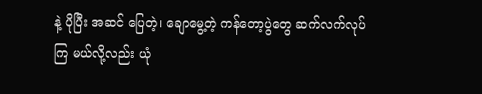နဲ့ ပိုပြီး အဆင် ပြေတဲ့၊ ချောမွေ့တဲ့ ကန်တော့ပွဲတွေ ဆက်လက်လုပ်ကြ မယ်လို့လည်း ယုံ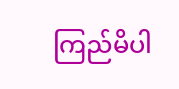ကြည်မိပါ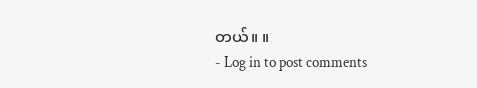တယ်။ ။
- Log in to post comments